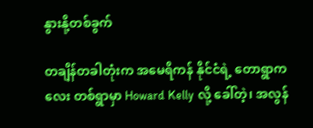နွားနို့တစ်ခွက်

တချိန်တခါတုံးက အမေရိကန် နိုင်ငံရဲ့ တောရွာကလေး တစ်ရွာမှာ Howard Kelly လို့ ခေါ်တဲ့၊ အလွန်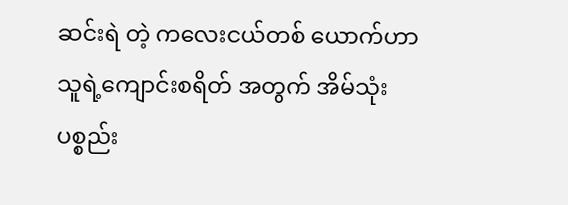ဆင်းရဲ တဲ့ ကလေးငယ်တစ် ယောက်ဟာ သူရဲ့ကျောင်းစရိတ် အတွက် အိမ်သုံးပစ္စည်း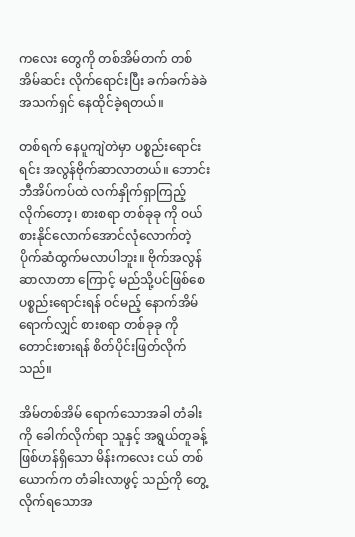ကလေး တွေကို တစ်အိမ်တက် တစ်အိမ်ဆင်း လိုက်ရောင်းပြီး ခက်ခက်ခဲခဲ အသက်ရှင် နေထိုင်ခဲ့ရတယ်။

တစ်ရက် နေပူကျဲတဲမှာ ပစ္စည်းရောင်းရင်း အလွန်ဗိုက်ဆာလာတယ်။ ဘောင်းဘီအိပ်ကပ်ထဲ လက်နှိုက်ရှာကြည့် လိုက်တော့၊ စားစရာ တစ်ခုခု ကို ဝယ်စားနိုင်လောက်အောင်လုံလောက်တဲ့ ပိုက်ဆံထွက်မလာပါဘူး။ ဗိုက်အလွန်ဆာလာတာ ကြောင့် မည်သို့ပင်ဖြစ်စေ ပစ္စည်းရောင်းရန် ဝင်မည့် နောက်အိမ် ရောက်လျှင် စားစရာ တစ်ခုခု ကို တောင်းစားရန် စိတ်ပိုင်းဖြတ်လိုက်သည်။

အိမ်တစ်အိမ် ရောက်သောအခါ တံခါးကို ခေါက်လိုက်ရာ သူနှင့် အရွယ်တူခန့် ဖြစ်ဟန်ရှိသော မိန်းကလေး ငယ် တစ်ယောက်က တံခါးလာဖွင့် သည်ကို တွေ့လိုက်ရသောအ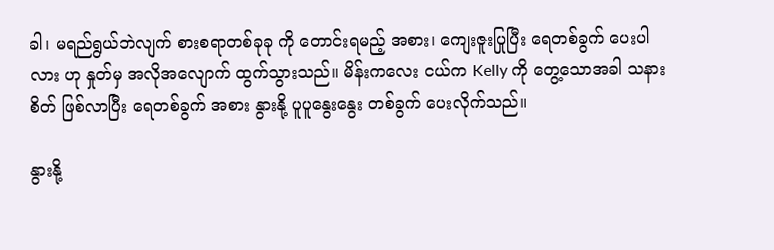ခါ၊ မရည်ရွယ်ဘဲလျက် စားစရာတစ်ခုခု ကို တောင်းရမည့် အစား၊ ကျေးဇူးပြုပြီး ရေတစ်ခွက် ပေးပါလား ဟု နှုတ်မှ အလိုအလျောက် ထွက်သွားသည်။ မိန်းကလေး ငယ်က Kelly ကို တွေ့သောအခါ သနားစိတ် ဖြစ်လာပြီး ရေတစ်ခွက် အစား နွားနို့ ပူပူနွေးနွေး တစ်ခွက် ပေးလိုက်သည်။

နွားနို့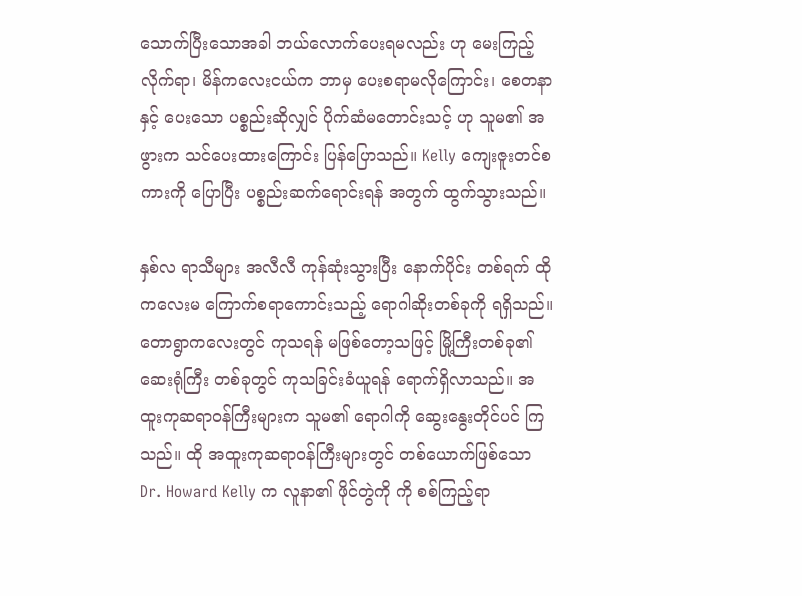သောက်ပြီးသောအခါ ဘယ်လောက်ပေးရမလည်း ဟု မေးကြည့်လိုက်ရာ၊ မိန်ကလေးငယ်က ဘာမှ ပေးစရာမလိုကြောင်း၊ စေတနာနှင့် ပေးသော ပစ္စည်းဆိုလျှင် ပိုက်ဆံမတောင်းသင့် ဟု သူမ၏ အဖွားက သင်ပေးထားကြောင်း ပြန်ပြောသည်။ Kelly ကျေးဇူးတင်စကားကို ပြောပြီး ပစ္စည်းဆက်ရောင်းရန် အတွက် ထွက်သွားသည်။

နှစ်လ ရာသီများ အလီလီ ကုန်ဆုံးသွားပြီး နောက်ပိုင်း တစ်ရက် ထိုကလေးမ ကြောက်စရာကောင်းသည့် ရောဂါဆိုးတစ်ခုကို ရရှိသည်။ တောရွာကလေးတွင် ကုသရန် မဖြစ်တော့သဖြင့် မြို့ကြီးတစ်ခု၏ ဆေးရုံကြီး တစ်ခုတွင် ကုသခြင်းခံယူရန် ရောက်ရှိလာသည်။ အထူးကုဆရာဝန်ကြီးများက သူမ၏ ရောဂါကို ဆွေးနွေးတိုင်ပင် ကြသည်။ ထို အထူးကုဆရာဝန်ကြီးများတွင် တစ်ယောက်ဖြစ်သော Dr. Howard Kelly က လူနာ၏ ဖိုင်တွဲကို ကို စစ်ကြည့်ရာ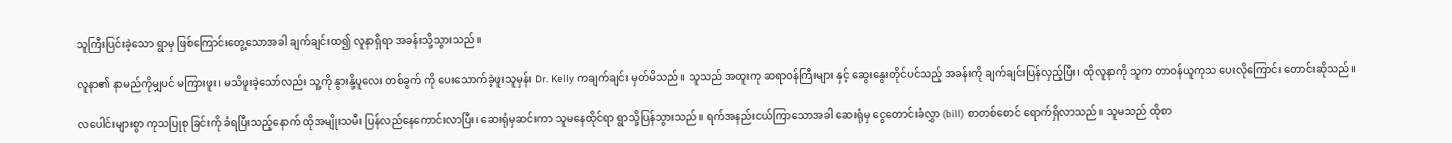သူကြီးပြင်းခဲ့သော ရွာမှ ဖြစ်ကြောင်းတွေ့သောအခါ ချက်ချင်းထ၍ လူနာရှိရာ အခန်းသို့သွားသည်။

လူနာ၏ နာမည်ကိုမျှပင် မကြားဖူး၊ မသိဖူးခဲ့သော်လည်း သူ့ကို နွားနို့ပူလေး တစ်ခွက် ကို ပေးသောက်ခဲ့ဖူးသူမှန်း Dr. Kelly ကချက်ချင်း မှတ်မိသည်။ သူသည် အထူးကု ဆရာဝန်ကြီးများ နှင့် ဆွေးနွေးတိုင်ပင်သည့် အခန်းကို ချက်ချင်းပြန်လှည့်ပြီး၊ ထိုလူနာကို သူက တာဝန်ယူကုသ ပေးလိုကြောင်း တောင်းဆိုသည်။

လပေါင်းများစွာ ကုသပြုစု ခြင်းကို ခံရပြီးသည့်နောက် ထိုအမျိုးသမီး ပြန်လည်နေကောင်းလာပြီး၊ ဆေးရုံမှဆင်းကာ သူမနေထိုင်ရာ ရွာသို့ပြန်သွားသည်။ ရက်အနည်းငယ်ကြာသောအခါ ဆေးရုံမှ ငွေတောင်းခံလွှာ (bill) စာတစ်စောင် ရောက်ရှိလာသည်။ သူမသည် ထိုစာ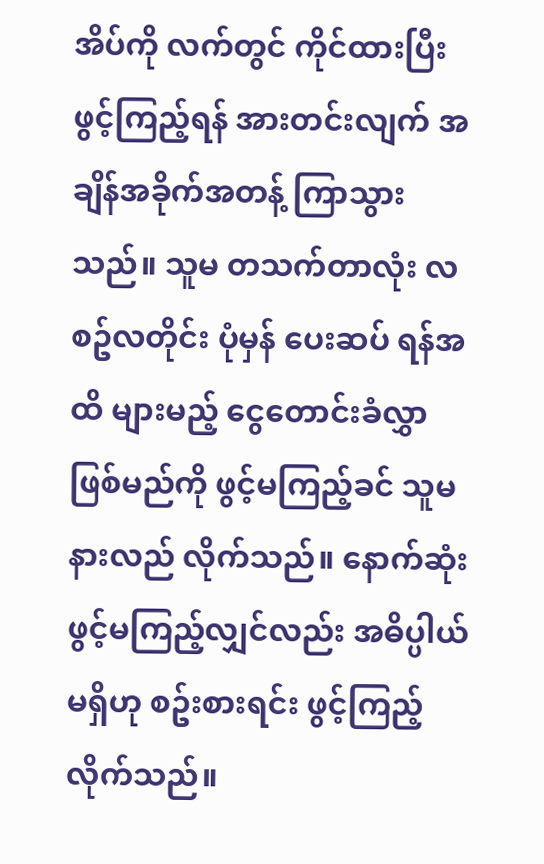အိပ်ကို လက်တွင် ကိုင်ထားပြီး ဖွင့်ကြည့်ရန် အားတင်းလျက် အချိန်အခိုက်အတန့် ကြာသွားသည်။ သူမ တသက်တာလုံး လစဥ်လတိုင်း ပုံမှန် ပေးဆပ် ရန်အထိ များမည့် ငွေတောင်းခံလွှာ ဖြစ်မည်ကို ဖွင့်မကြည့်ခင် သူမနားလည် လိုက်သည်။ နောက်ဆုံး ဖွင့်မကြည့်လျှင်လည်း အဓိပ္ပါယ်မရှိဟု စဥ်းစားရင်း ဖွင့်ကြည့်လိုက်သည်။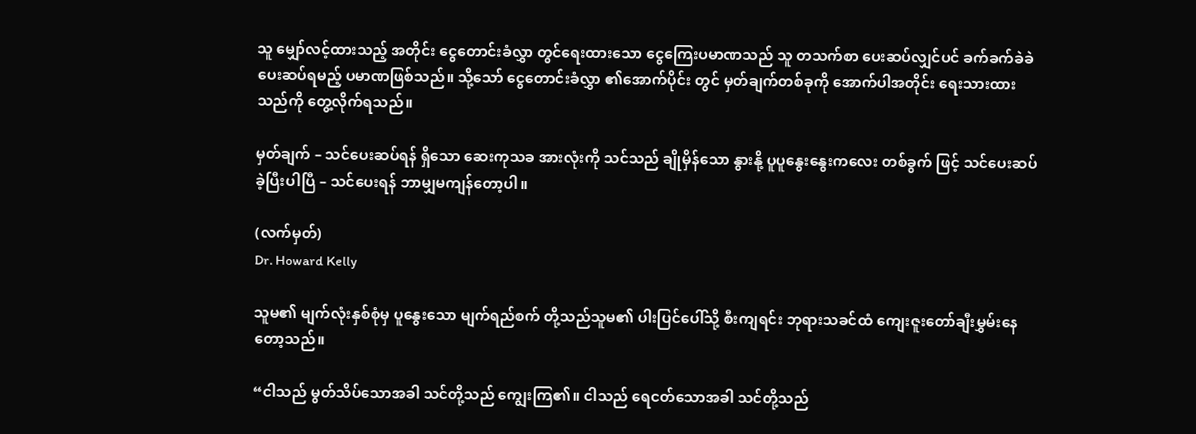သူ မျှော်လင့်ထားသည့် အတိုင်း ငွေတောင်းခံလွှာ တွင်ရေးထားသော ငွေကြေးပမာဏသည် သူ တသက်စာ ပေးဆပ်လျှင်ပင် ခက်ခက်ခဲခဲ ပေးဆပ်ရမည့် ပမာဏဖြစ်သည်။ သို့သော် ငွေတောင်းခံလွှာ ၏အောက်ပိုင်း တွင် မှတ်ချက်တစ်ခုကို အောက်ပါအတိုင်း ရေးသားထားသည်ကို တွေ့လိုက်ရသည်။

မှတ်ချက် – သင်ပေးဆပ်ရန် ရှိသော ဆေးကုသခ အားလုံးကို သင်သည် ချိုမှိန်သော နွားနို့ ပူပူနွေးနွေးကလေး တစ်ခွက် ဖြင့် သင်ပေးဆပ်ခဲ့ပြီးပါပြီ – သင်ပေးရန် ဘာမျှမကျန်တော့ပါ။

(လက်မှတ်)
Dr. Howard Kelly

သူမ၏ မျက်လုံးနှစ်စုံမှ ပူနွေးသော မျက်ရည်စက် တို့သည်သူမ၏ ပါးပြင်ပေါ်သို့ စီးကျရင်း ဘုရားသခင်ထံ ကျေးဇူးတော်ချီးမွှမ်းနေတော့သည်။

“ငါသည် မွတ်သိပ်သောအခါ သင်တို့သည် ကျွေးကြ၏။ ငါသည် ရေငတ်သောအခါ သင်တို့သည်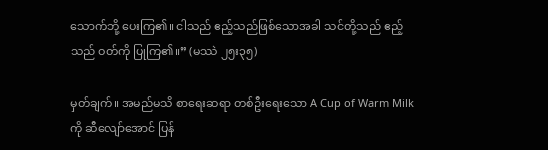သောက်ဘို့ ပေးကြ၏။ ငါသည် ဧည့်သည်ဖြစ်သောအခါ သင်တို့သည် ဧည့်သည် ဝတ်ကို ပြုကြ၏။” (မဿဲ ၂၅း၃၅)

မှတ်ချက်။ အမည်မသိ စာရေးဆရာ တစ်ဦးရေးသော A Cup of Warm Milk ကို ဆီလျော်အောင် ပြန်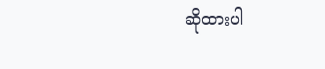ဆိုထားပါ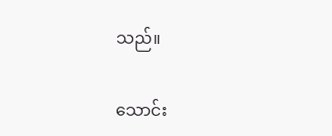သည်။

သောင်း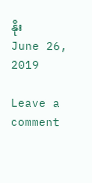နိုး
June 26, 2019

Leave a comment